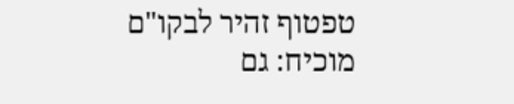טפטוף זהיר לבקו"ם מוכיח: גם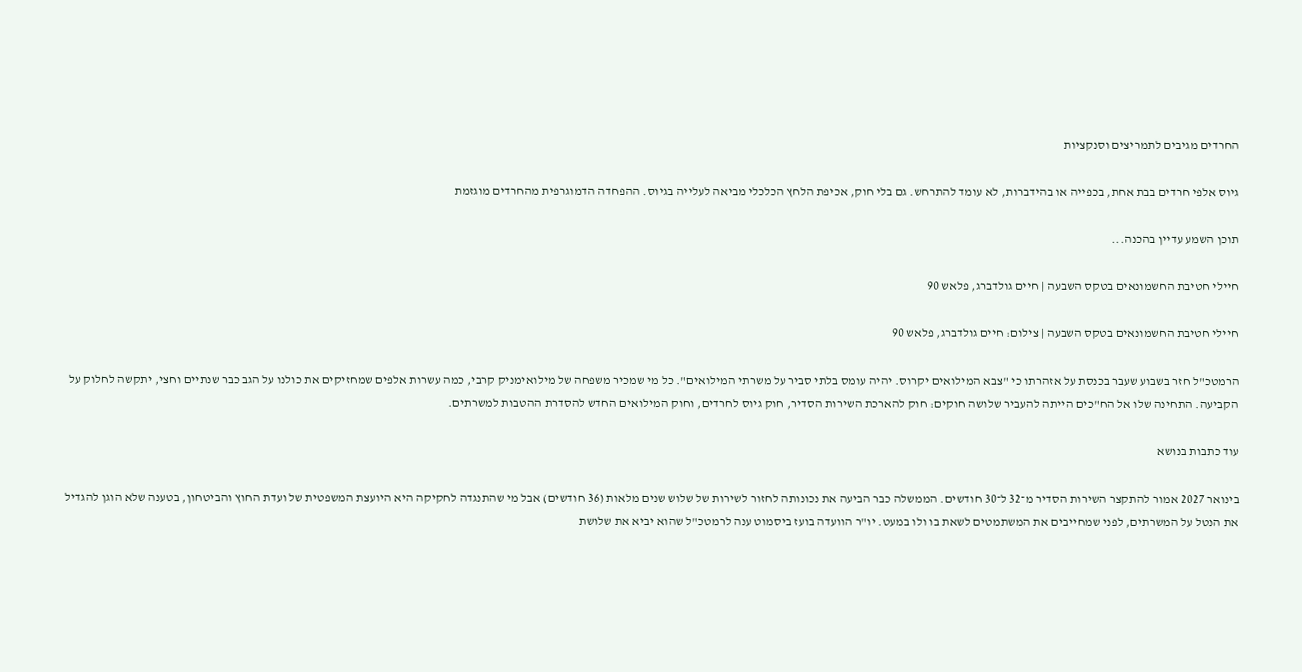החרדים מגיבים לתמריצים וסנקציות

גיוס אלפי חרדים בבת אחת, בכפייה או בהידברות, לא עומד להתרחש. גם בלי חוק, אכיפת הלחץ הכלכלי מביאה לעלייה בגיוס. ההפחדה הדמוגרפית מהחרדים מוגזמת

תוכן השמע עדיין בהכנה...

חיילי חטיבת החשמונאים בטקס השבעה | חיים גולדברג, פלאש 90

חיילי חטיבת החשמונאים בטקס השבעה | צילום: חיים גולדברג, פלאש 90

הרמטכ"ל חזר בשבוע שעבר בכנסת על אזהרתו כי "צבא המילואים יקרוס. יהיה עומס בלתי סביר על משרתי המילואים". כל מי שמכיר משפחה של מילואימניק קרבי, כמה עשרות אלפים שמחזיקים את כולנו על הגב כבר שנתיים וחצי, יתקשה לחלוק על הקביעה. התחינה שלו אל הח"כים הייתה להעביר שלושה חוקים: חוק להארכת השירות הסדיר, חוק גיוס לחרדים, וחוק המילואים החדש להסדרת ההטבות למשרתים.

עוד כתבות בנושא

בינואר 2027 אמור להתקצר השירות הסדיר מ־32 ל־30 חודשים. הממשלה כבר הביעה את נכונותה לחזור לשירות של שלוש שנים מלאות (36 חודשים) אבל מי שהתנגדה לחקיקה היא היועצת המשפטית של ועדת החוץ והביטחון, בטענה שלא הוגן להגדיל את הנטל על המשרתים, לפני שמחייבים את המשתמטים לשאת בו ולו במעט. יו"ר הוועדה בועז ביסמוט ענה לרמטכ"ל שהוא יביא את שלושת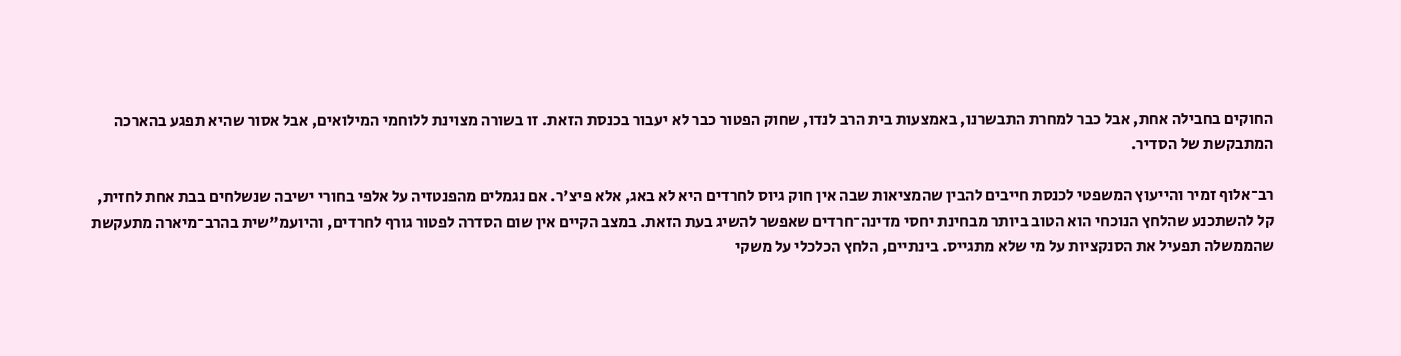החוקים בחבילה אחת, אבל כבר למחרת התבשרנו, באמצעות בית הרב לנדו, שחוק הפטור כבר לא יעבור בכנסת הזאת. זו בשורה מצוינת ללוחמי המילואים, אבל אסור שהיא תפגע בהארכה המתבקשת של הסדיר.

רב־אלוף זמיר והייעוץ המשפטי לכנסת חייבים להבין שהמציאות שבה אין חוק גיוס לחרדים היא לא באג, אלא פיצ'ר. אם נגמלים מהפנטזיה על אלפי בחורי ישיבה שנשלחים בבת אחת לחזית, קל להשתכנע שהלחץ הנוכחי הוא הטוב ביותר מבחינת יחסי מדינה־חרדים שאפשר להשיג בעת הזאת. במצב הקיים אין שום הסדרה לפטור גורף לחרדים, והיועמ"שית בהרב־מיארה מתעקשת שהממשלה תפעיל את הסנקציות על מי שלא מתגייס. בינתיים, הלחץ הכלכלי על משקי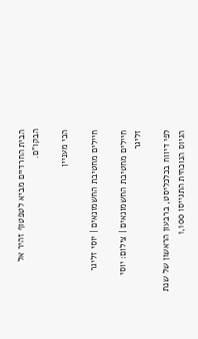הבית החרדיים מביא לטפטוף זהיר אל הבקו"ם.

הכי מעניין

חיילים מחטיבת החשמונאים | יוסי זליגר

חיילים מחטיבת החשמונאים | צילום: יוסי זליגר

לפי דיווח בכלכליסט, ברבעון הראשון של שנת הגיוס הנוכחית התגייסו 1,100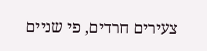צעירים חרדים, פי שניים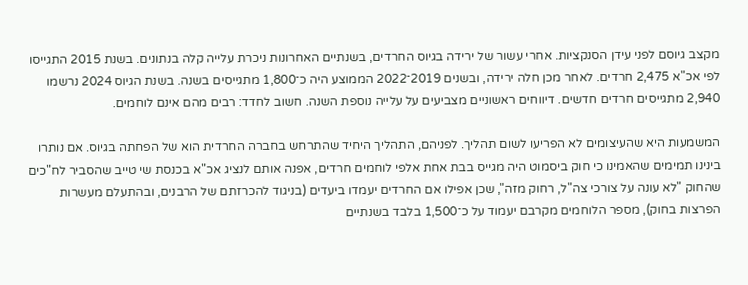מקצב גיוסם לפני עידן הסנקציות. אחרי עשור של ירידה בגיוס החרדים, בשנתיים האחרונות ניכרת עלייה קלה בנתונים. בשנת 2015 התגייסו לפי אכ"א 2,475 חרדים. לאחר מכן חלה ירידה, ובשנים 2019־2022 הממוצע היה כ־1,800 מתגייסים בשנה. בשנת הגיוס 2024 נרשמו 2,940 מתגייסים חרדים חדשים. דיווחים ראשוניים מצביעים על עלייה נוספת השנה. חשוב לחדד: רבים מהם אינם לוחמים.

המשמעות היא שהעיצומים לא הפריעו לשום תהליך. לפניהם, התהליך היחיד שהתרחש בחברה החרדית הוא של הפחתה בגיוס. אם נותרו בינינו תמימים שהאמינו כי חוק ביסמוט היה מגייס בבת אחת אלפי לוחמים חרדים, אפנה אותם לנציג אכ"א בכנסת שי טייב שהסביר לח"כים שהחוק "לא עונה על צורכי צה"ל, רחוק מזה", שכן אפילו אם החרדים יעמדו ביעדים (בניגוד להכרזתם של הרבנים, ובהתעלם מעשרות הפרצות בחוק), מספר הלוחמים מקרבם יעמוד על כ־1,500 בלבד בשנתיים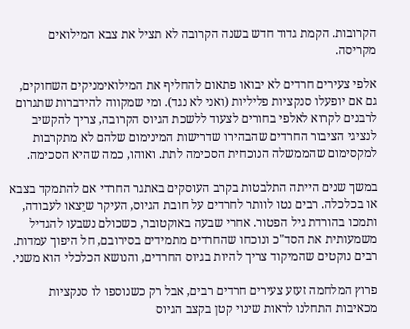הקרובות. הקמת גדוד חדש בשנה הקרובה לא תציל את צבא המילואים מקריסה.

אלפי צעירים חרדים לא יבואו פתאום להחליף את המילואימניקים השחוקים, גם אם יופעלו סנקציות פליליות (ואני לא נגד). ומי שמקווה להידברות שתגרום לרבנים לקרוא לאלפי בחורים לצעוד ללשכת הגיוס הקרובה, צריך להקשיב לנציגי הציבור החרדים שהבהירו שדרישות המינימום שלהם לא מתקרבות למקסימום שהממשלה הנוכחית הסכימה לתת. ואוהו, כמה שהיא הסכימה.

במשך שנים הייתה התלבטות בקרב העוסקים באתגר החרדי אם להתמקד בצבא או בכלכלה. רבים נטו לוותר לחרדים על חובת הגיוס, העיקר שיֵצאו לעבודה, ותמכו בהורדת גיל הפטור. אחרי שבעה באוקטובר, כשכולם נשבעו להגדיל משמעותית את הסד"כ ונוכחו שהחרדים מתמידים בסירובם, חל היפוך עמדות. רבים נוקטים שהמיקוד צריך להיות בגיוס החרדים, והנושא הכלכלי הוא משני.

פרוץ המלחמה זעזע צעירים חרדים רבים, אבל רק כשנוספו לו סנקציות מכאיבות התחלנו לראות שינוי קטן בקצב הגיוס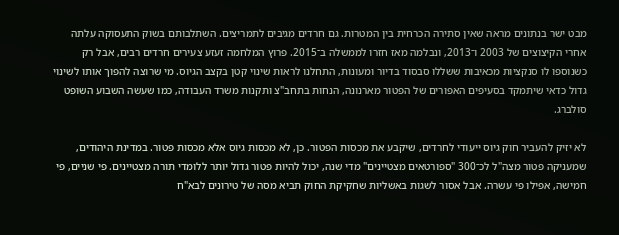מבט ישר בנתונים מראה שאין סתירה הכרחית בין המטרות. גם חרדים מגיבים לתמריצים. השתלבותם בשוק התעסוקה עלתה אחרי הקיצוצים של 2003 ו־2013, ונבלמה מאז חזרו לממשלה ב־2015. פרוץ המלחמה זעזע צעירים חרדים רבים, אבל רק כשנוספו לו סנקציות מכאיבות ששללו סבסוד בדיור ומעונות, התחלנו לראות שינוי קטן בקצב הגיוס. מי שרוצה להפוך אותו לשינוי גדול כדאי שיתמקד בסעיפים האפורים של הפטור מארנונה, הנחות בתחב"צ ותקנות משרד העבודה, כמו שעשה השבוע השופט סולברג.

לא יזיק להעביר חוק גיוס ייעודי לחרדים, שיקבע את מכסות הפטור. כן, לא מכסות גיוס אלא מכסות פטור. במדינת היהודים, שמעניקה פטור מצה"ל לכ־300 "ספורטאים מצטיינים" מדי שנה, יכול להיות פטור גדול יותר ללומדי תורה מצטיינים. פי שניים, פי חמישה, אפילו פי עשרה. אבל אסור לשגות באשליות שחקיקת החוק תביא מסה של טירונים לבא"ח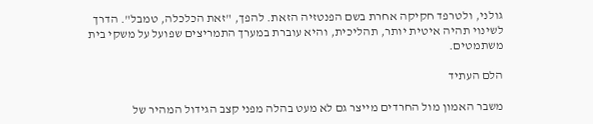גולני, ולטרפד חקיקה אחרת בשם הפנטזיה הזאת. להפך, "זאת הכלכלה, טמבל". הדרך לשינוי תהיה איטית יותר, תהליכית, והיא עוברת במערך התמריצים שפועל על משקי בית משתמטים.

הלם העתיד

משבר האמון מול החרדים מייצר גם לא מעט בהלה מפני קצב הגידול המהיר של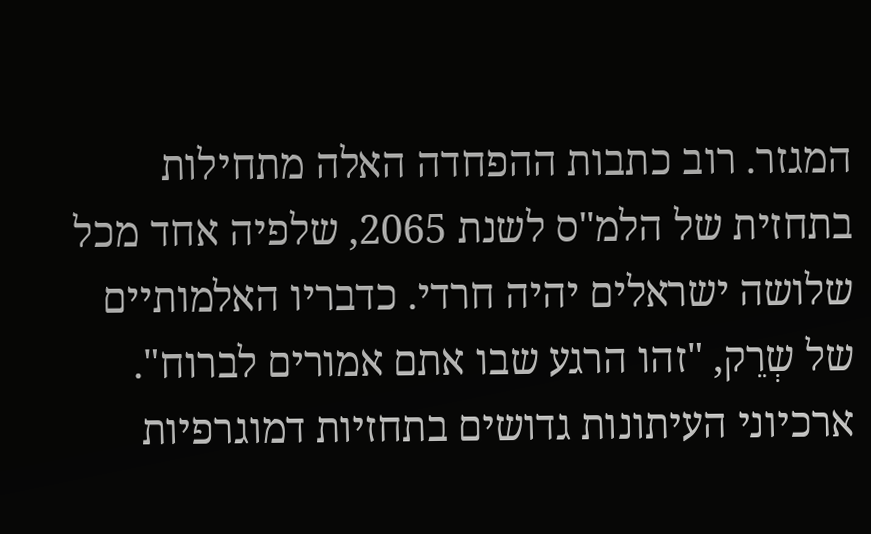המגזר. רוב כתבות ההפחדה האלה מתחילות בתחזית של הלמ"ס לשנת 2065, שלפיה אחד מכל שלושה ישראלים יהיה חרדי. כדבריו האלמותיים של שְרֵק, "זהו הרגע שבו אתם אמורים לברוח". ארכיוני העיתונות גדושים בתחזיות דמוגרפיות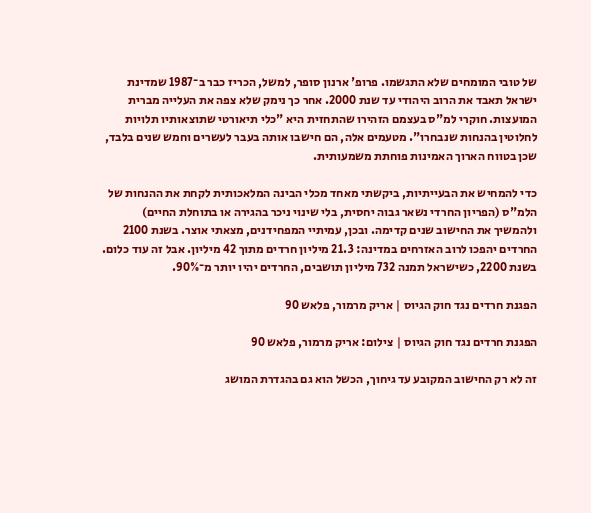של טובי המומחים שלא התגשמו. פרופ' ארנון סופר, למשל, הכריז כבר ב־1987 שמדינת ישראל תאבד את הרוב היהודי עד שנת 2000. אחר כך נימק שלא צפה את העלייה מברית המועצות. חוקרי למ"ס בעצמם הזהירו שהתחזית היא "כלי תיאורטי שתוצאותיו תלויות לחלוטין בהנחות שנבחרו". מטעמים אלה, הם חישבו אותה בעבר לעשרים וחמש שנים בלבד, שכן בטווח הארוך האמינות פוחתת משמעותית.

כדי להמחיש את הבעייתיות, ביקשתי מאחד מכלי הבינה המלאכותית לקחת את ההנחות של הלמ"ס (הפריון החרדי נשאר גבוה יחסית, בלי שינוי ניכר בהגירה או בתוחלת החיים) ולהמשיך את החישוב שנים קדימה. ובכן, עמיתיי המפחידנים, מצאתי אוצר. בשנת 2100 החרדים יהפכו לרוב האזרחים במדינה: 21.3 מיליון חרדים מתוך 42 מיליון. אבל זה עוד כלום. בשנת 2200, כשישראל תמנה 732 מיליון תושבים, החרדים יהיו יותר מ־90%.

הפגנת חרדים נגד חוק הגיוס | אריק מרמור, פלאש 90

הפגנת חרדים נגד חוק הגיוס | צילום: אריק מרמור, פלאש 90

זה לא רק החישוב המקובע עד גיחוך, הכשל הוא גם בהגדרת המושג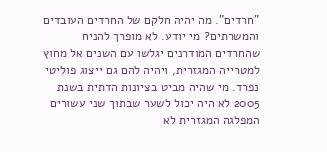"חרדים". מה יהיה חלקם של החרדים העובדים והמשרתים? מי יודע. לא מופרך להניח שהחרדים המודרנים יגלשו עם השנים אל מחוץ למטרייה המגזרית, ויהיה להם גם ייצוג פוליטי נפרד. מי שהיה מביט בציונות הדתית בשנת 2005 לא היה יכול לשער שבתוך שני עשורים המפלגה המגזרית לא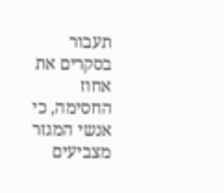תעבור בסקרים את אחוז החסימה, כי אנשי המגזר מצביעים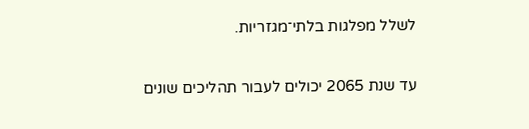לשלל מפלגות בלתי־מגזריות.

עד שנת 2065 יכולים לעבור תהליכים שונים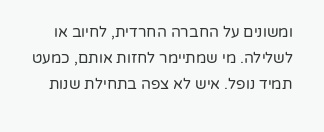ומשונים על החברה החרדית, לחיוב או לשלילה. מי שמתיימר לחזות אותם, כמעט תמיד נופל. איש לא צפה בתחילת שנות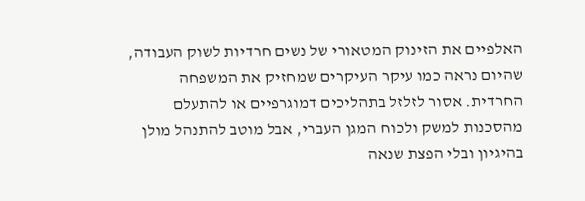האלפיים את הזינוק המטאורי של נשים חרדיות לשוק העבודה, שהיום נראה כמו עיקר העיקרים שמחזיק את המשפחה החרדית. אסור לזלזל בתהליכים דמוגרפיים או להתעלם מהסכנות למשק ולכוח המגן העברי, אבל מוטב להתנהל מולן בהיגיון ובלי הפצת שנאה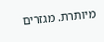מיותרת. מגזרים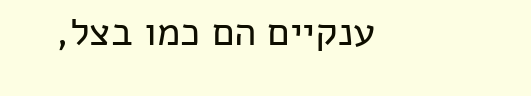ענקיים הם כמו בצל,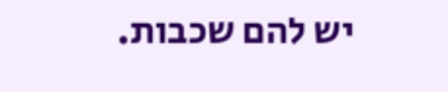יש להם שכבות.